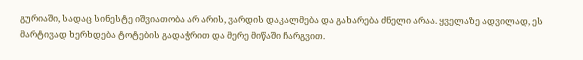გურიაში, სადაც სინესტე იშვიათობა არ არის, ვარდის დაკალმება და გახარება ძნელი არაა. ყველაზე ადვილად, ეს მარტივად ხერხდება ტოტების გადაჭრით და მერე მიწაში ჩარგვით.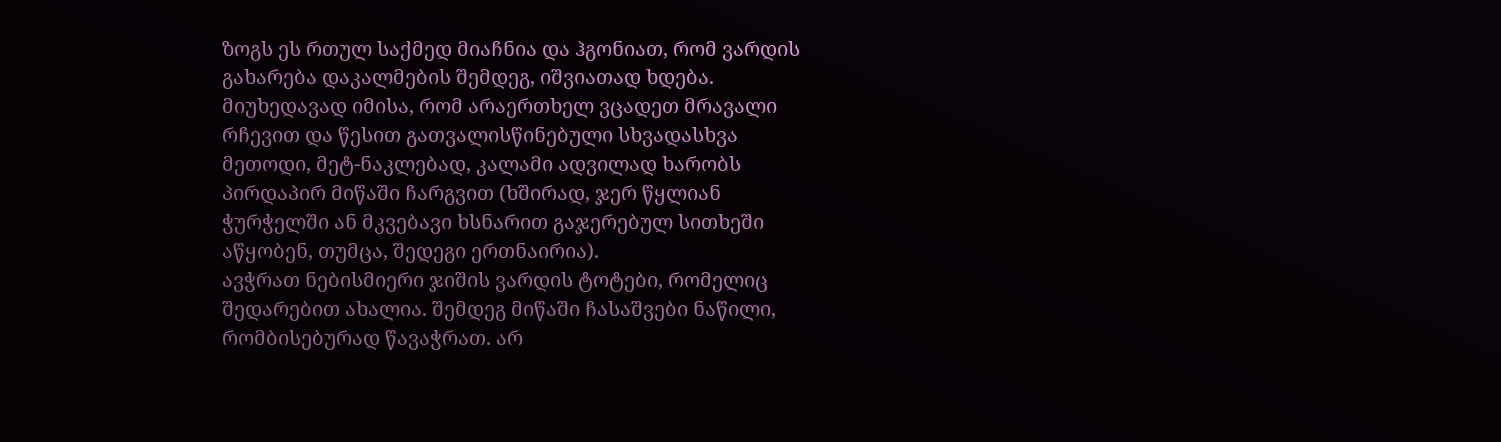ზოგს ეს რთულ საქმედ მიაჩნია და ჰგონიათ, რომ ვარდის გახარება დაკალმების შემდეგ, იშვიათად ხდება.
მიუხედავად იმისა, რომ არაერთხელ ვცადეთ მრავალი რჩევით და წესით გათვალისწინებული სხვადასხვა მეთოდი, მეტ-ნაკლებად, კალამი ადვილად ხარობს პირდაპირ მიწაში ჩარგვით (ხშირად, ჯერ წყლიან ჭურჭელში ან მკვებავი ხსნარით გაჯერებულ სითხეში აწყობენ, თუმცა, შედეგი ერთნაირია).
ავჭრათ ნებისმიერი ჯიშის ვარდის ტოტები, რომელიც შედარებით ახალია. შემდეგ მიწაში ჩასაშვები ნაწილი, რომბისებურად წავაჭრათ. არ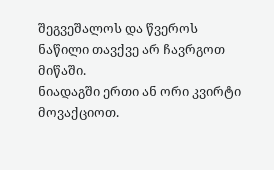შეგვეშალოს და წვეროს ნაწილი თავქვე არ ჩავრგოთ მიწაში.
ნიადაგში ერთი ან ორი კვირტი მოვაქციოთ.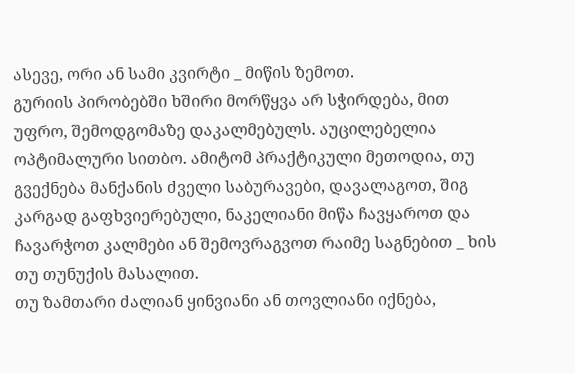ასევე, ორი ან სამი კვირტი _ მიწის ზემოთ.
გურიის პირობებში ხშირი მორწყვა არ სჭირდება, მით უფრო, შემოდგომაზე დაკალმებულს. აუცილებელია ოპტიმალური სითბო. ამიტომ პრაქტიკული მეთოდია, თუ გვექნება მანქანის ძველი საბურავები, დავალაგოთ, შიგ კარგად გაფხვიერებული, ნაკელიანი მიწა ჩავყაროთ და ჩავარჭოთ კალმები ან შემოვრაგვოთ რაიმე საგნებით _ ხის თუ თუნუქის მასალით.
თუ ზამთარი ძალიან ყინვიანი ან თოვლიანი იქნება,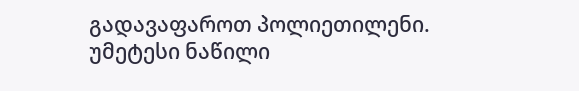გადავაფაროთ პოლიეთილენი. უმეტესი ნაწილი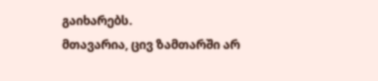გაიხარებს.
მთავარია, ცივ ზამთარში არ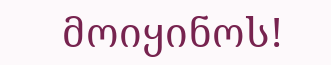მოიყინოს!